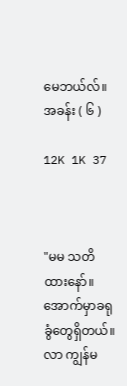မေဘယ်လ်။ အခန်း ( ၆ )

12K 1K 37



"မမ သတိထားနော်။ အောက်မှာခရုခွံတွေရှိတယ်။ လာ ကျွန်မ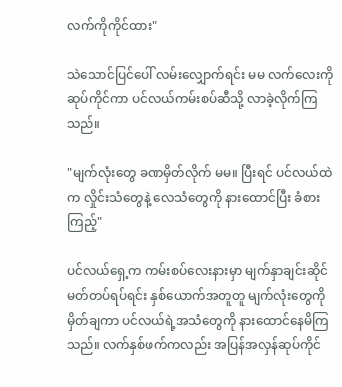လက်ကိုကိုင်ထား"

သဲသောင်ပြင်ပေါ် လမ်းလျှောက်ရင်း မမ လက်လေးကို ဆုပ်ကိုင်ကာ ပင်လယ်ကမ်းစပ်ဆီသို့ လာခဲ့လိုက်ကြသည်။

"မျက်လုံးတွေ ခဏမှိတ်လိုက် မမ။ ပြီးရင် ပင်လယ်ထဲက လှိုင်းသံတွေနဲ့ လေသံတွေကို နားထောင်ပြီး ခံစားကြည့်"

ပင်လယ်ရှေ့က ကမ်းစပ်လေးနားမှာ မျက်နှာချင်းဆိုင် မတ်တပ်ရပ်ရင်း နှစ်ယောက်အတူတူ မျက်လုံးတွေကိုမှိတ်ချကာ ပင်လယ်ရဲ့အသံတွေကို နားထောင်နေမိကြသည်။ လက်နှစ်ဖက်ကလည်း အပြန်အလှန်ဆုပ်ကိုင်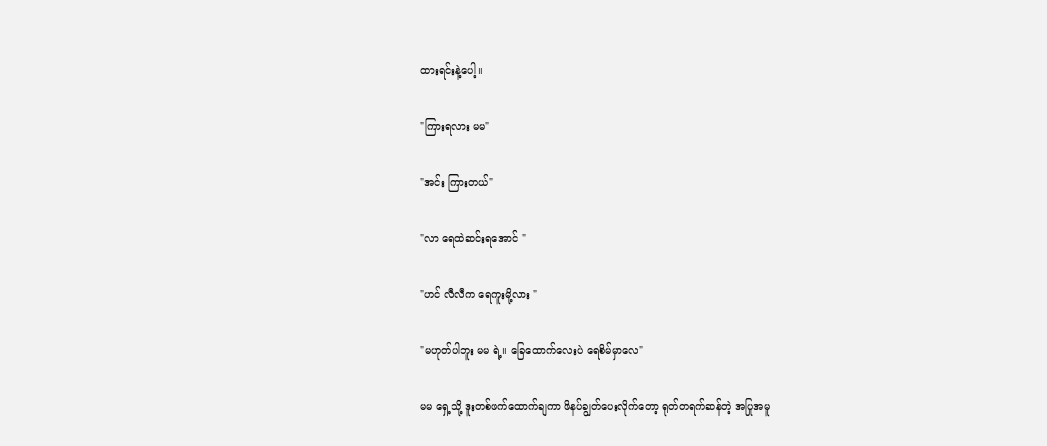ထားရင်းနဲ့ပေါ့။

"ကြားရလား မမ"

"အင်း ကြားတယ်"

"လာ ရေထဲဆင်းရအောင် "

"ဟင် လီလီက ရေကူးမို့လား "

"မဟုတ်ပါဘူး မမ ရဲ့။ ခြေထောက်လေးပဲ ရေစိမ်မှာလေ"

မမ ရှေ့သို့ ဒူးတစ်ဖက်ထောက်ချကာ ဖိနပ်ချွတ်ပေးလိုက်တော့ ရုတ်တရက်ဆန်တဲ့ အပြုအမူ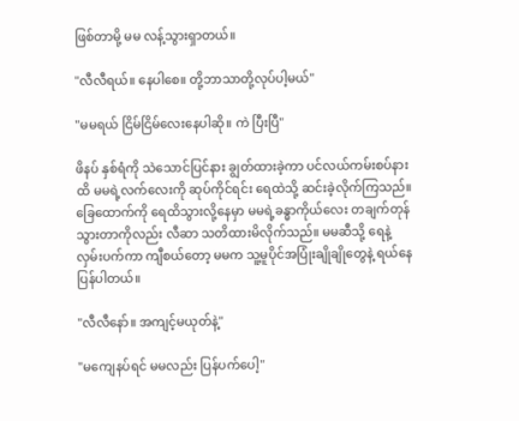ဖြစ်တာမို့ မမ လန့်သွားရှာတယ်။

"လီလီရယ်။ နေပါစေ။ တို့ဘာသာတို့လုပ်ပါ့မယ်"

"မမရယ် ငြိမ်ငြိမ်လေးနေပါဆို။ ကဲ ပြီးပြီ"

ဖိနပ် နှစ်ရံကို သဲသောင်ပြင်နား ချွတ်ထားခဲ့ကာ ပင်လယ်ကမ်းစပ်နားထိ မမရဲ့လက်လေးကို ဆုပ်ကိုင်ရင်း ရေထဲသို့ ဆင်းခဲ့လိုက်ကြသည်။ ခြေထောက်ကို ရေထိသွားလို့နေမှာ မမရဲ့ခန္ဓာကိုယ်လေး တချက်တုန်သွားတာကိုလည်း လီဆာ သတိထားမိလိုက်သည်။ မမဆီသို့ ရေနဲ့လှမ်းပက်ကာ ကျီစယ်တော့ မမက သူ့မူပိုင်အပြုံးချိုချိုတွေနဲ့ ရယ်နေပြန်ပါတယ်။

"လီလီနော်။ အကျင့်မယုတ်နဲ့"

"မကျေနပ်ရင် မမလည်း ပြန်ပက်ပေါ့"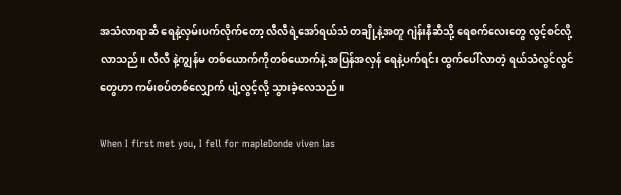အသံလာရာဆီ ရေနဲ့လှမ်းပက်လိုက်တော့ လီလီရဲ့အော်ရယ်သံ တချို့နဲ့အတူ ဂျဲန်းနီဆီသို့ ရေစက်လေးတွေ လွင့်စင်လို့လာသည်။ လီလီ နဲ့ကျွန်မ တစ်ယောက်ကိုတစ်ယောက်နဲ့ အပြန်အလှန် ရေနဲ့ပက်ရင်း ထွက်ပေါ်လာတဲ့ ရယ်သံလွင်လွင်တွေဟာ ကမ်းစပ်တစ်လျှောက် ပျံ့လွင့်လို့ သွားခဲ့လေသည်။

When I first met you, I fell for mapleDonde viven las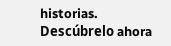historias. Descúbrelo ahora